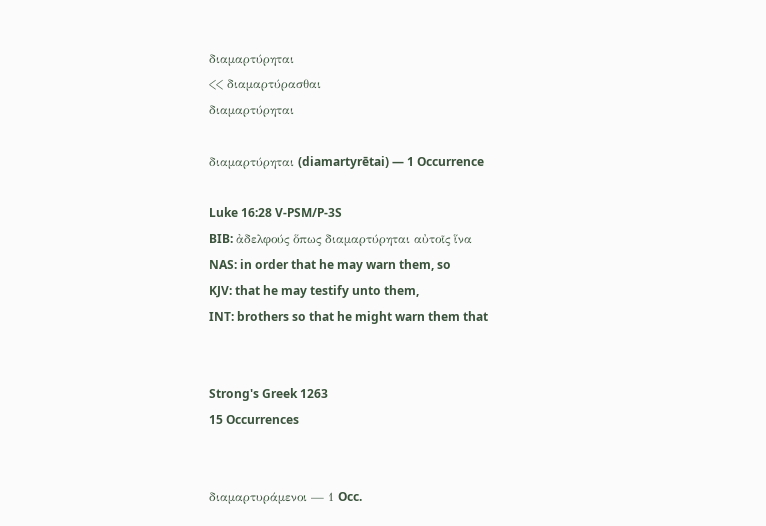διαμαρτύρηται
<< διαμαρτύρασθαι
διαμαρτύρηται

διαμαρτύρηται (diamartyrētai) — 1 Occurrence

Luke 16:28 V-PSM/P-3S
BIB: ἀδελφούς ὅπως διαμαρτύρηται αὐτοῖς ἵνα
NAS: in order that he may warn them, so
KJV: that he may testify unto them,
INT: brothers so that he might warn them that


Strong's Greek 1263
15 Occurrences


διαμαρτυράμενοι — 1 Occ.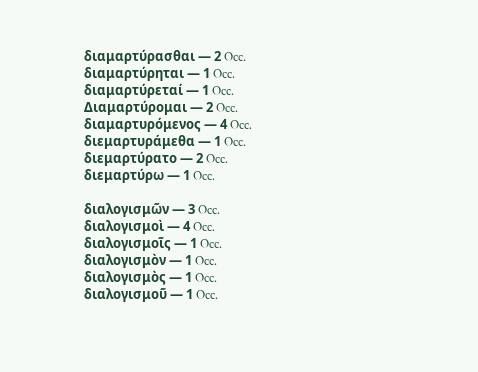διαμαρτύρασθαι — 2 Occ.
διαμαρτύρηται — 1 Occ.
διαμαρτύρεταί — 1 Occ.
Διαμαρτύρομαι — 2 Occ.
διαμαρτυρόμενος — 4 Occ.
διεμαρτυράμεθα — 1 Occ.
διεμαρτύρατο — 2 Occ.
διεμαρτύρω — 1 Occ.

διαλογισμῶν — 3 Occ.
διαλογισμοὶ — 4 Occ.
διαλογισμοῖς — 1 Occ.
διαλογισμὸν — 1 Occ.
διαλογισμὸς — 1 Occ.
διαλογισμοῦ — 1 Occ.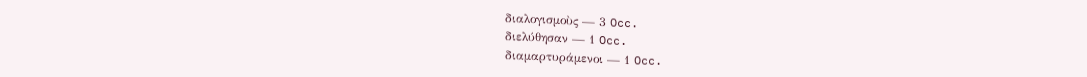διαλογισμοὺς — 3 Occ.
διελύθησαν — 1 Occ.
διαμαρτυράμενοι — 1 Occ.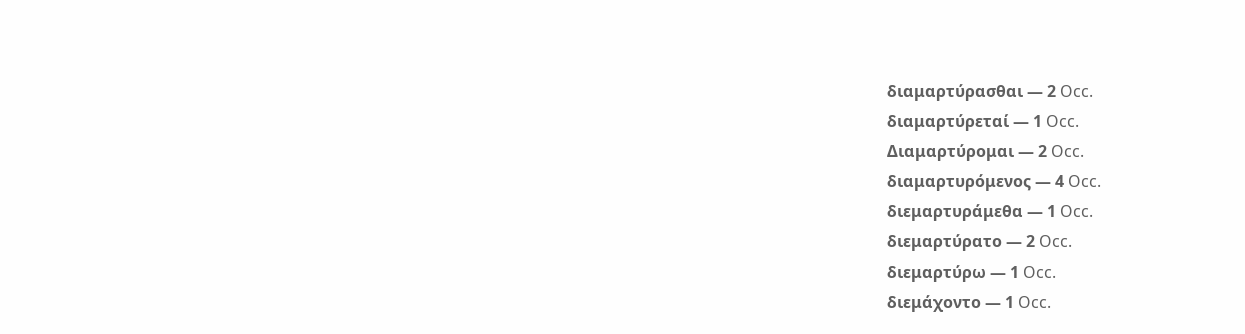διαμαρτύρασθαι — 2 Occ.
διαμαρτύρεταί — 1 Occ.
Διαμαρτύρομαι — 2 Occ.
διαμαρτυρόμενος — 4 Occ.
διεμαρτυράμεθα — 1 Occ.
διεμαρτύρατο — 2 Occ.
διεμαρτύρω — 1 Occ.
διεμάχοντο — 1 Occ.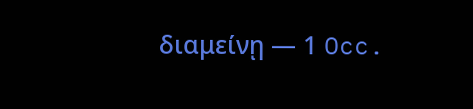διαμείνῃ — 1 Occ.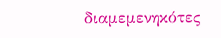διαμεμενηκότες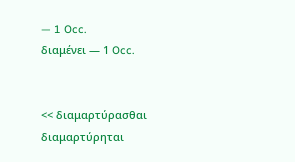— 1 Occ.
διαμένει — 1 Occ.


<< διαμαρτύρασθαι
διαμαρτύρηται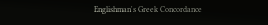Englishman's Greek Concordance